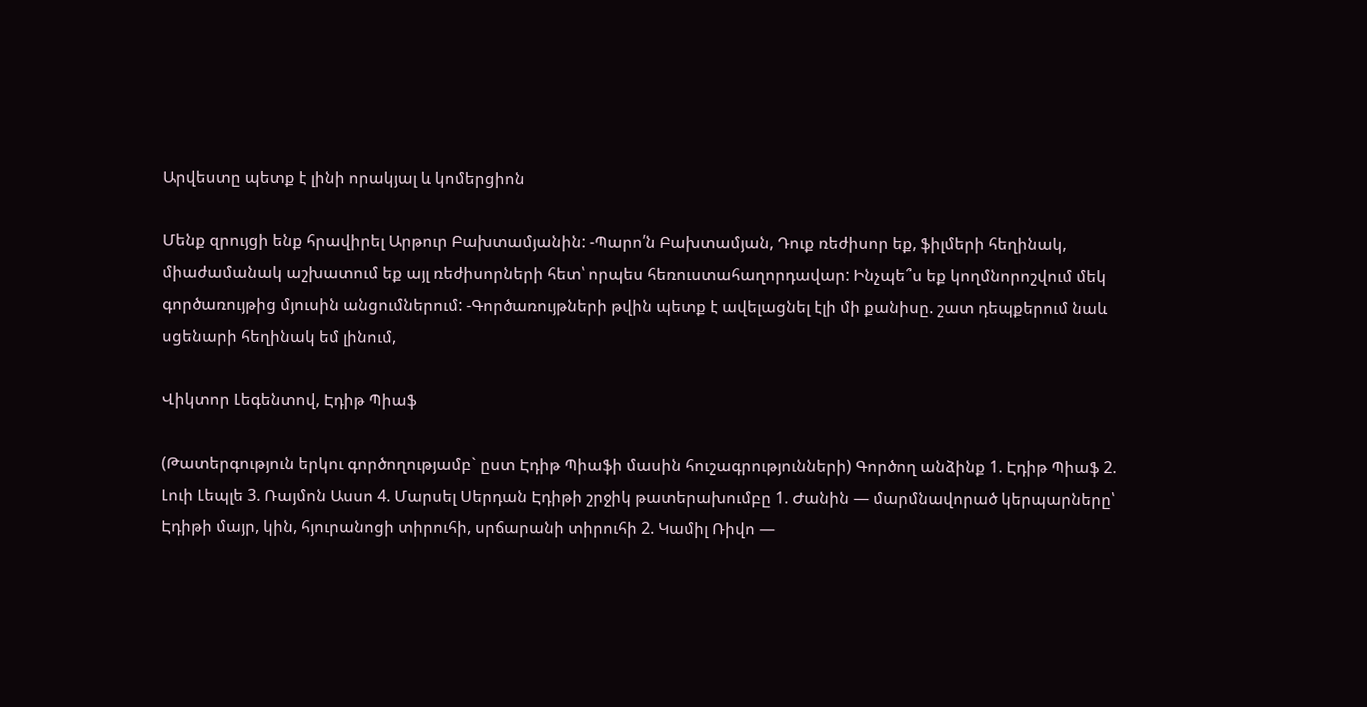Արվեստը պետք է լինի որակյալ և կոմերցիոն

Մենք զրույցի ենք հրավիրել Արթուր Բախտամյանին: -Պարո՛ն Բախտամյան, Դուք ռեժիսոր եք, ֆիլմերի հեղինակ, միաժամանակ աշխատում եք այլ ռեժիսորների հետ՝ որպես հեռուստահաղորդավար: Ինչպե՞ս եք կողմնորոշվում մեկ գործառույթից մյուսին անցումներում: -Գործառույթների թվին պետք է ավելացնել էլի մի քանիսը. շատ դեպքերում նաև սցենարի հեղինակ եմ լինում,

Վիկտոր Լեգենտով, Էդիթ Պիաֆ

(Թատերգություն երկու գործողությամբ` ըստ Էդիթ Պիաֆի մասին հուշագրությունների) Գործող անձինք 1. Էդիթ Պիաֆ 2. Լուի Լեպլե 3. Ռայմոն Ասսո 4. Մարսել Սերդան Էդիթի շրջիկ թատերախումբը 1. Ժանին — մարմնավորած կերպարները՝ Էդիթի մայր, կին, հյուրանոցի տիրուհի, սրճարանի տիրուհի 2. Կամիլ Ռիվո —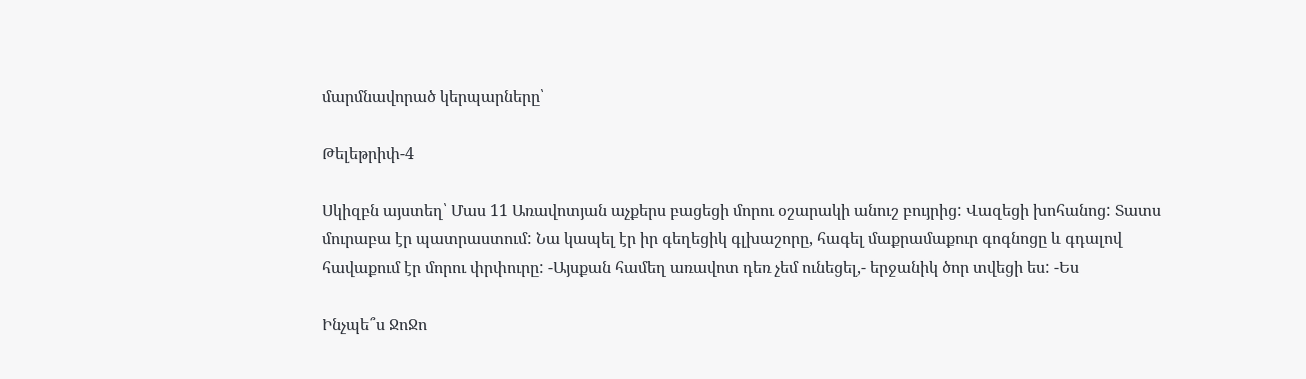մարմնավորած կերպարները՝

Թելեթրիփ-4

Սկիզբն այստեղ՝ Մաս 11 Առավոտյան աչքերս բացեցի մորու օշարակի անուշ բույրից: Վազեցի խոհանոց: Տատս մուրաբա էր պատրաստում: Նա կապել էր իր գեղեցիկ գլխաշորը, հագել մաքրամաքուր գոգնոցը և գդալով հավաքում էր մորու փրփուրը: -Այսքան համեղ առավոտ դեռ չեմ ունեցել,- երջանիկ ծոր տվեցի ես: -Ես

Ինչպե՞ս ՋոՋո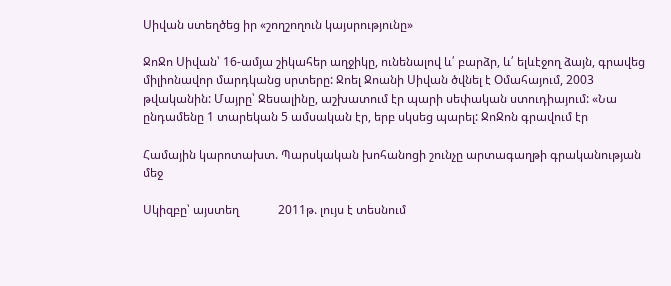Սիվան ստեղծեց իր «շողշողուն կայսրությունը»

ՋոՋո Սիվան՝ 16-ամյա շիկահեր աղջիկը, ունենալով և՛ բարձր, և՛ ելևէջող ձայն, գրավեց միլիոնավոր մարդկանց սրտերը: Ջոել Ջոանի Սիվան ծվնել է Օմահայում, 2003 թվականին: Մայրը՝ Ջեսալինը, աշխատում էր պարի սեփական ստուդիայում: «Նա ընդամենը 1 տարեկան 5 ամսական էր, երբ սկսեց պարել: ՋոՋոն գրավում էր

Համային կարոտախտ. Պարսկական խոհանոցի շունչը արտագաղթի գրականության մեջ

Սկիզբը՝ այստեղ             2011թ. լույս է տեսնում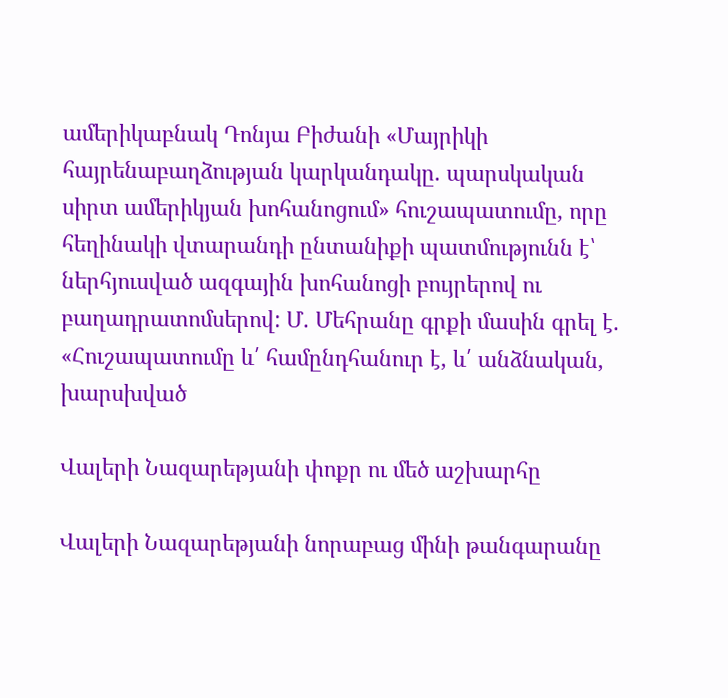ամերիկաբնակ Դոնյա Բիժանի «Մայրիկի հայրենաբաղձության կարկանդակը. պարսկական սիրտ ամերիկյան խոհանոցում» հուշապատումը, որը հեղինակի վտարանդի ընտանիքի պատմությունն է՝ ներհյուսված ազգային խոհանոցի բույրերով ու բաղադրատոմսերով: Մ. Մեհրանը գրքի մասին գրել է. «Հուշապատումը և՛ համընդհանուր է, և՛ անձնական, խարսխված

Վալերի Նազարեթյանի փոքր ու մեծ աշխարհը

Վալերի Նազարեթյանի նորաբաց մինի թանգարանը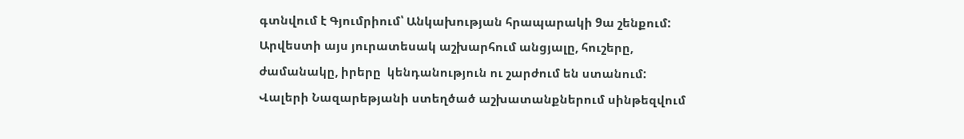գտնվում է Գյումրիում՝ Անկախության հրապարակի 9ա շենքում: Արվեստի այս յուրատեսակ աշխարհում անցյալը, հուշերը, ժամանակը, իրերը  կենդանություն ու շարժում են ստանում: Վալերի Նազարեթյանի ստեղծած աշխատանքներում սինթեզվում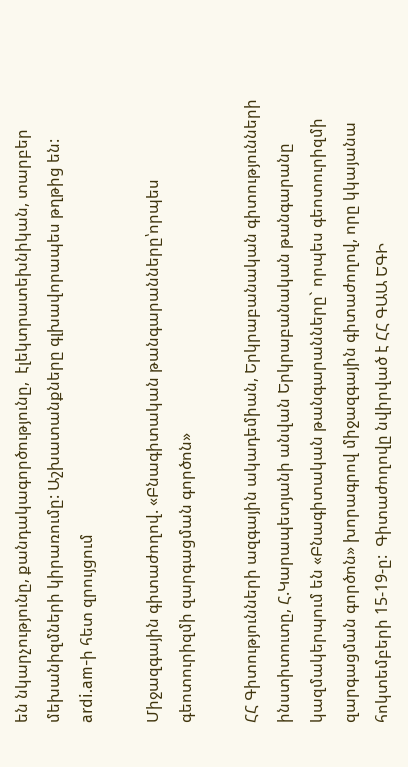են նկարչությունը, քանդակագործությունը,  էլեկտրատեխնիկան, տարբեր մեխանիզմների կիրառումը: Աշխատանքները գլխավորապես թղթից են: ardi.am-ի հետ զրույցում

Միջազգային գիտաժողով. «Բնագիտական թանգարանները՝որպես գեոտուրիզմի զարգացման գործոն»

ՀՀ Գիտությունների ազգային ակադեմիան, Երկրաբանական գիտությունների ինստիտուտը, Հ.Կարապետյանի անվան Երկրաբանական թանգարանը կազմակերպում են «Բնագիտական թանգարանները` որպես գեոտուրիզմի  զարգացման գործոն» խորագրով միջազգային գիտաժողով, որը կկայանա հոկտեմբերի 15-19-ը:  Գիտաժողովը նվիրված է ՀՀ ԳԱԱ ԵԳԻ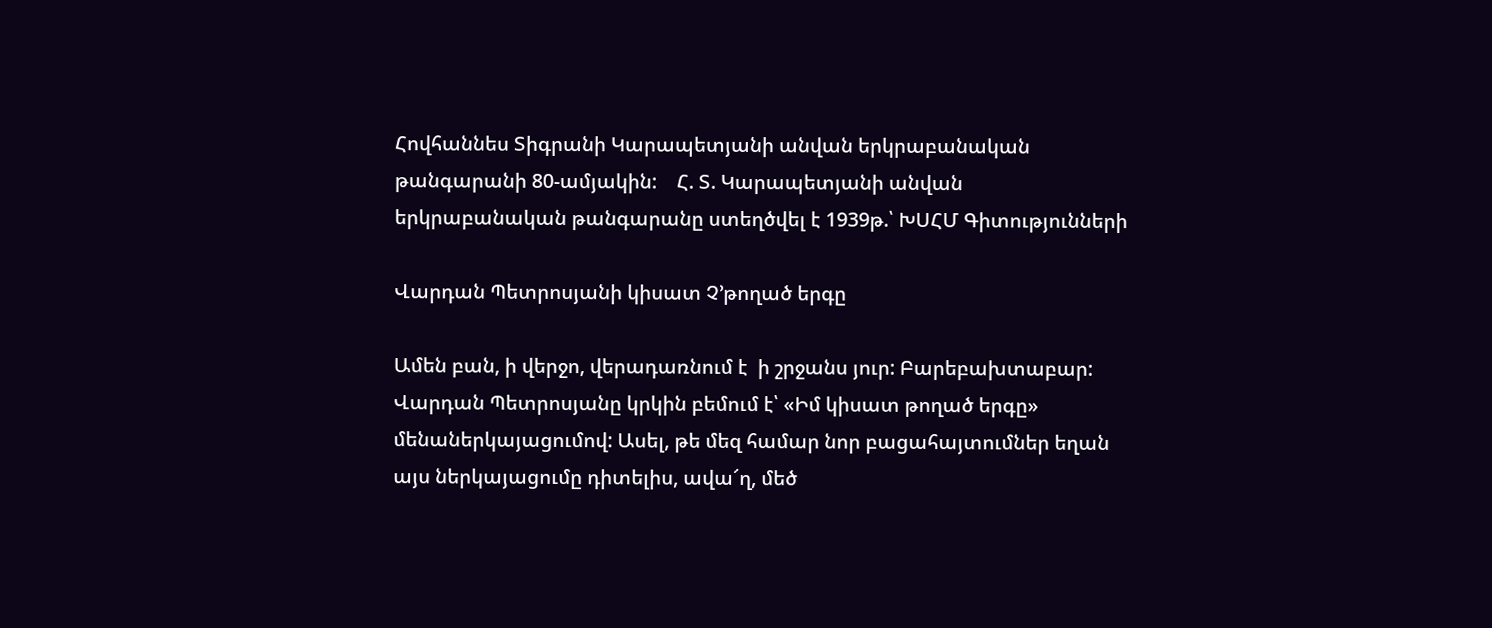Հովհաննես Տիգրանի Կարապետյանի անվան երկրաբանական թանգարանի 80-ամյակին:    Հ. Տ. Կարապետյանի անվան երկրաբանական թանգարանը ստեղծվել է 1939թ.՝ ԽՍՀՄ Գիտությունների

Վարդան Պետրոսյանի կիսատ Չ’թողած երգը

Ամեն բան, ի վերջո, վերադառնում է  ի շրջանս յուր: Բարեբախտաբար: Վարդան Պետրոսյանը կրկին բեմում է՝ «Իմ կիսատ թողած երգը» մենաներկայացումով: Ասել, թե մեզ համար նոր բացահայտումներ եղան այս ներկայացումը դիտելիս, ավա՜ղ, մեծ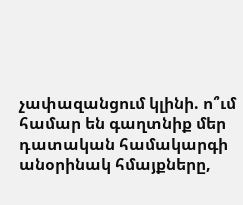չափազանցում կլինի. ո՞ւմ համար են գաղտնիք մեր դատական համակարգի անօրինակ հմայքները,